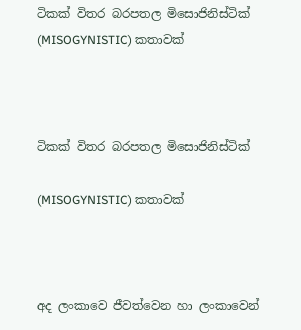ටිකක් විතර බරපතල මිසොජිනිස්ටික් (MISOGYNISTIC) කතාවක්



ටිකක් විතර බරපතල මිසොජිනිස්ටික්

(MISOGYNISTIC) කතාවක්



අද ලංකාවෙ ජීවත්වෙන හා ලංකාවෙන්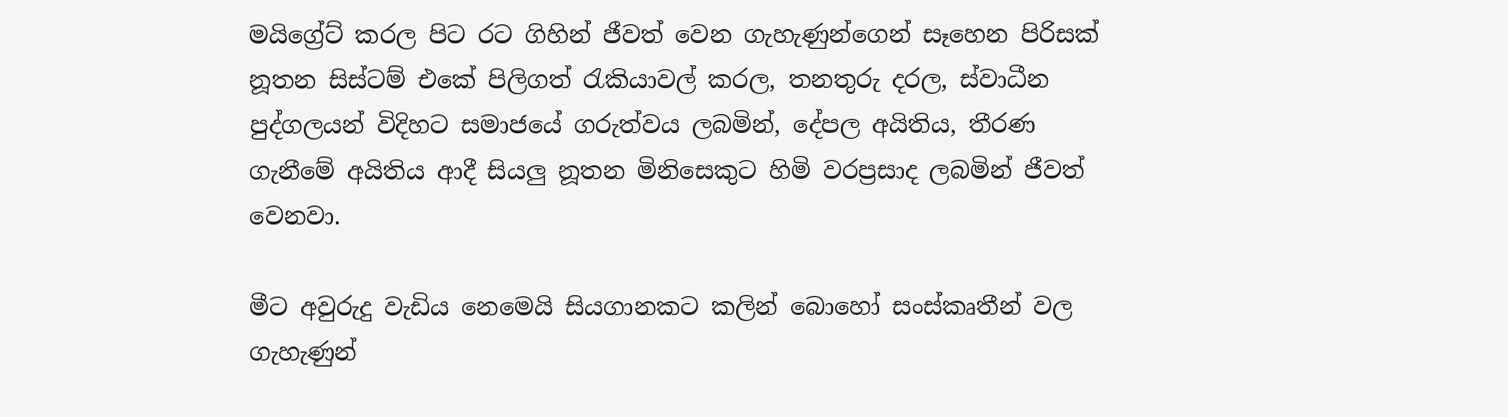මයිග්‍රේට් කරල පිට රට ගිහින් ජීවත් වෙන ගැහැණුන්ගෙන් සෑහෙන පිරිසක් නූතන සිස්ටම් එකේ පිලිගත් රැකියාවල් කරල, තනතුරු දරල, ස්වාධීන පුද්ගලයන් විදිහට සමාජයේ ගරුත්වය ලබමින්, දේපල අයිතිය, තීරණ ගැනීමේ අයිතිය ආදී සියලු නූතන මිනිසෙකුට හිමි වරප්‍රසාද ලබමින් ජීවත් වෙනවා.

මීට අවුරුදු වැඩිය නෙමෙයි සියගානකට කලින් බොහෝ සංස්කෘතීන් වල ගැහැණුන්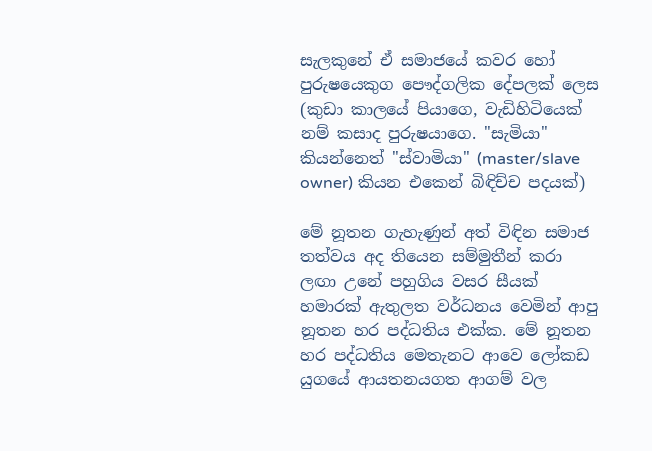සැලකුනේ ඒ සමාජයේ කවර හෝ පුරුෂයෙකුග පෞද්ගලික දේපලක් ලෙස (කුඩා කාලයේ පියාගෙ, වැඩිහිටියෙක් නම් කසාද පුරුෂයාගෙ. "සැමියා" කියන්නෙත් "ස්වාමියා" (master/slave owner) කියන එකෙන් බිඳිච්ච පදයක්)

මේ නූතන ගැහැණුන් අත් විඳින සමාජ තත්වය අද තියෙන සම්මුතීන් කරා ලඟා උනේ පහුගිය වසර සීයක් හමාරක් ඇතුලත වර්ධනය වෙමින් ආපු නූතන හර පද්ධතිය එක්ක. මේ නූතන හර පද්ධතිය මෙතැනට ආවෙ ලෝකඩ යුගයේ ආයතනයගත ආගම් වල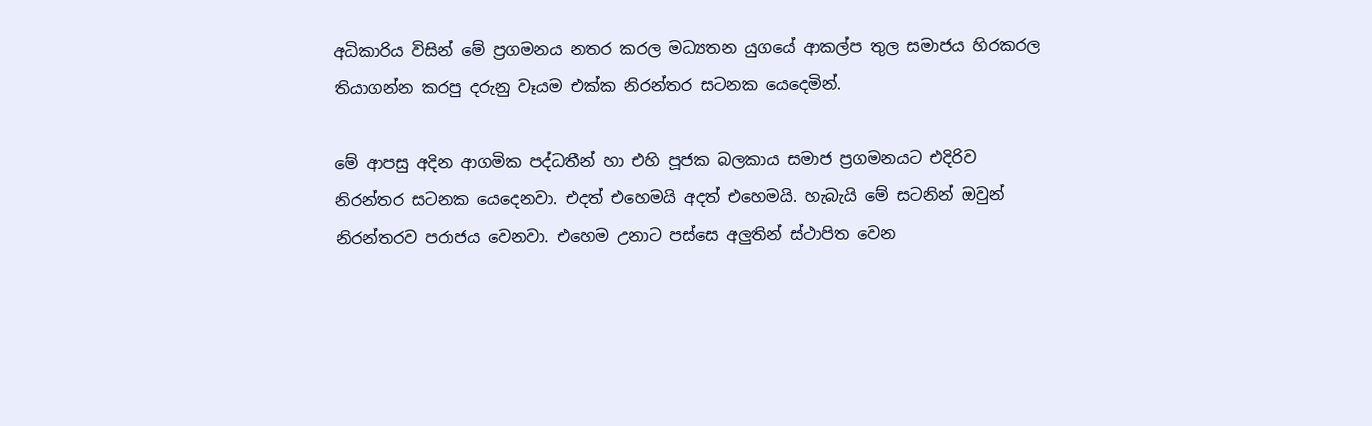අධිකාරිය විසින් මේ ප්‍රගමනය නතර කරල මධ්‍යතන යුගයේ ආකල්ප තුල සමාජය හිරකරල තියාගන්න කරපු දරුනු වෑයම එක්ක නිරන්තර සටනක යෙදෙමින්.

මේ ආපසු අදින ආගමික පද්ධතීන් හා එහි පූජක බලකාය සමාජ ප්‍රගමනයට එදිරිව නිරන්තර සටනක යෙදෙනවා. එදත් එහෙමයි අදත් එහෙමයි. හැබැයි මේ සටනින් ඔවුන් නිරන්තරව පරාජය වෙනවා. එහෙම උනාට පස්සෙ අලුතින් ස්ථාපිත වෙන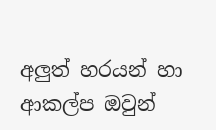අලුත් හරයන් හා ආකල්ප ඔවුන්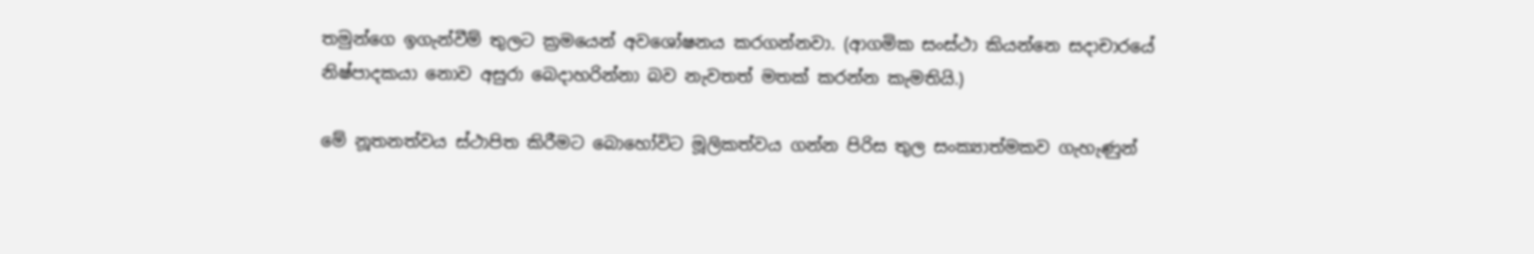තමුන්ගෙ ඉගැන්වීම් තුලට ක්‍රමයෙන් අවශෝෂනය කරගන්නවා. (ආගමික සංස්ථා කියන්නෙ සදාචාරයේ නිෂ්පාදකයා නොව අසුරා බෙදාහරින්නා බව නැවතත් මතක් කරන්න කැමතියි.)

මේ නූතනත්වය ස්ථාපිත කිරීමට බොහෝවිට මූලිකත්වය ගන්න පිරිස තුල සංක්‍යාත්මකව ගැහැණුන්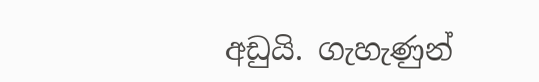අඩුයි. ගැහැණුන්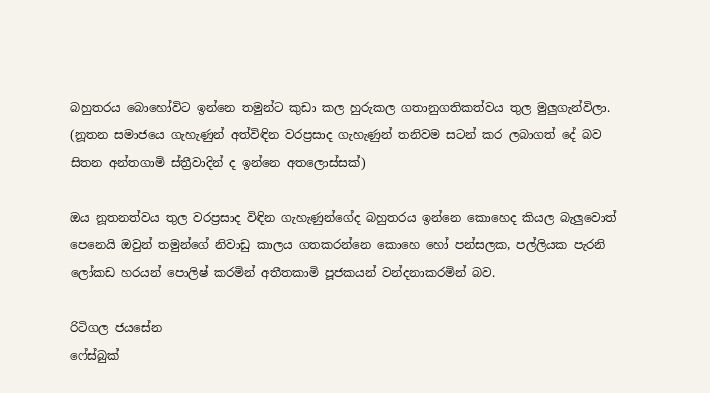බහුතරය බොහෝවිට ඉන්නෙ තමුන්ට කුඩා කල හුරුකල ගතානුගතිකත්වය තුල මුලුගැන්විලා. (නූතන සමාජයෙ ගැහැණුන් අත්විඳින වරප්‍රසාද ගැහැණුන් තනිවම සටන් කර ලබාගත් දේ බව සිතන අන්තගාමි ස්ත්‍රීවාදින් ද ඉන්නෙ අතලොස්සක්)

ඔය නූතනත්වය තුල වරප්‍රසාද විඳින ගැහැණුන්ගේද බහුතරය ඉන්නෙ කොහෙද කියල බැලුවොත් පෙනෙයි ඔවුන් තමුන්ගේ නිවාඩු කාලය ගතකරන්නෙ කොහෙ හෝ පන්සලක, පල්ලියක පැරනි ලෝකඩ හරයන් පොලිෂ් කරමින් අතීතකාමි පූජකයන් වන්දනාකරමින් බව.

රිටිගල ජයසේන
ෆේස්බුක්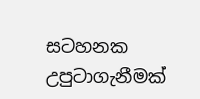සටහනක උපුටාගැනීමක්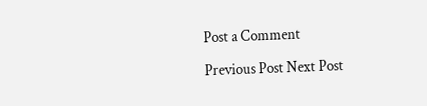Post a Comment

Previous Post Next Post